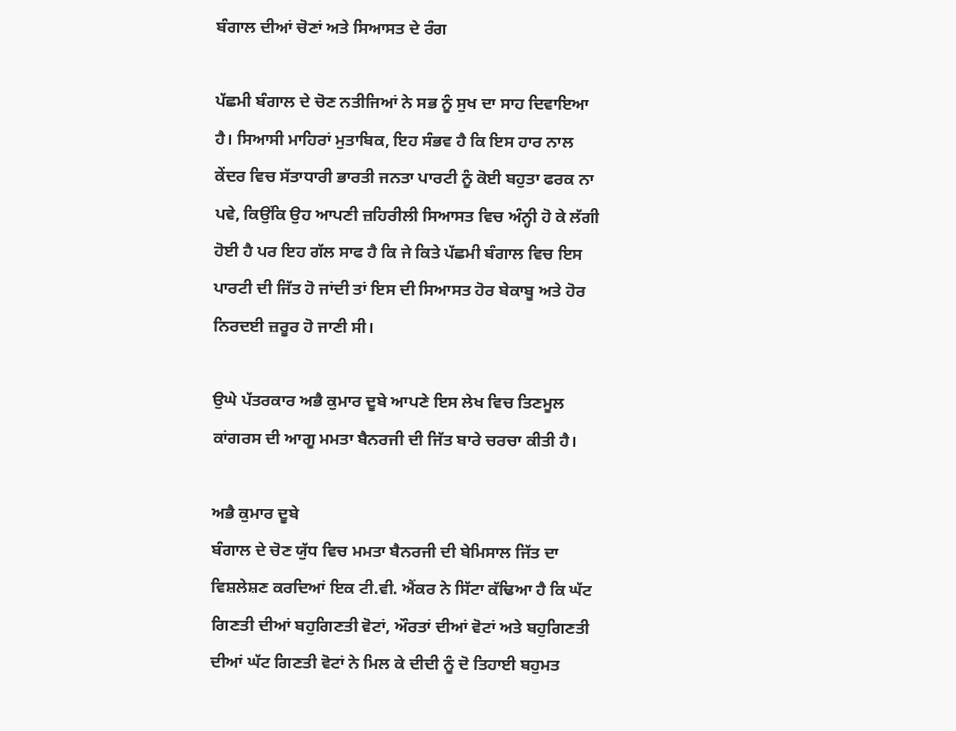ਬੰਗਾਲ ਦੀਆਂ ਚੋਣਾਂ ਅਤੇ ਸਿਆਸਤ ਦੇ ਰੰਗ

ਪੱਛਮੀ ਬੰਗਾਲ ਦੇ ਚੋਣ ਨਤੀਜਿਆਂ ਨੇ ਸਭ ਨੂੰ ਸੁਖ ਦਾ ਸਾਹ ਦਿਵਾਇਆ ਹੈ। ਸਿਆਸੀ ਮਾਹਿਰਾਂ ਮੁਤਾਬਿਕ, ਇਹ ਸੰਭਵ ਹੈ ਕਿ ਇਸ ਹਾਰ ਨਾਲ ਕੇਂਦਰ ਵਿਚ ਸੱਤਾਧਾਰੀ ਭਾਰਤੀ ਜਨਤਾ ਪਾਰਟੀ ਨੂੰ ਕੋਈ ਬਹੁਤਾ ਫਰਕ ਨਾ ਪਵੇ, ਕਿਉਂਕਿ ਉਹ ਆਪਣੀ ਜ਼ਹਿਰੀਲੀ ਸਿਆਸਤ ਵਿਚ ਅੰਨ੍ਹੀ ਹੋ ਕੇ ਲੱਗੀ ਹੋਈ ਹੈ ਪਰ ਇਹ ਗੱਲ ਸਾਫ ਹੈ ਕਿ ਜੇ ਕਿਤੇ ਪੱਛਮੀ ਬੰਗਾਲ ਵਿਚ ਇਸ ਪਾਰਟੀ ਦੀ ਜਿੱਤ ਹੋ ਜਾਂਦੀ ਤਾਂ ਇਸ ਦੀ ਸਿਆਸਤ ਹੋਰ ਬੇਕਾਬੂ ਅਤੇ ਹੋਰ ਨਿਰਦਈ ਜ਼ਰੂਰ ਹੋ ਜਾਣੀ ਸੀ।

ਉਘੇ ਪੱਤਰਕਾਰ ਅਭੈ ਕੁਮਾਰ ਦੂਬੇ ਆਪਣੇ ਇਸ ਲੇਖ ਵਿਚ ਤਿਣਮੂਲ ਕਾਂਗਰਸ ਦੀ ਆਗੂ ਮਮਤਾ ਬੈਨਰਜੀ ਦੀ ਜਿੱਤ ਬਾਰੇ ਚਰਚਾ ਕੀਤੀ ਹੈ।

ਅਭੈ ਕੁਮਾਰ ਦੂਬੇ
ਬੰਗਾਲ ਦੇ ਚੋਣ ਯੁੱਧ ਵਿਚ ਮਮਤਾ ਬੈਨਰਜੀ ਦੀ ਬੇਮਿਸਾਲ ਜਿੱਤ ਦਾ ਵਿਸ਼ਲੇਸ਼ਣ ਕਰਦਿਆਂ ਇਕ ਟੀ.ਵੀ. ਐਂਕਰ ਨੇ ਸਿੱਟਾ ਕੱਢਿਆ ਹੈ ਕਿ ਘੱਟ ਗਿਣਤੀ ਦੀਆਂ ਬਹੁਗਿਣਤੀ ਵੋਟਾਂ, ਔਰਤਾਂ ਦੀਆਂ ਵੋਟਾਂ ਅਤੇ ਬਹੁਗਿਣਤੀ ਦੀਆਂ ਘੱਟ ਗਿਣਤੀ ਵੋਟਾਂ ਨੇ ਮਿਲ ਕੇ ਦੀਦੀ ਨੂੰ ਦੋ ਤਿਹਾਈ ਬਹੁਮਤ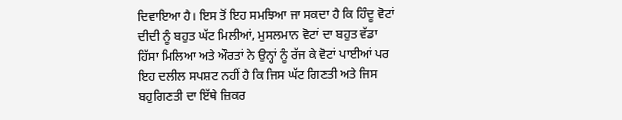ਦਿਵਾਇਆ ਹੈ। ਇਸ ਤੋਂ ਇਹ ਸਮਝਿਆ ਜਾ ਸਕਦਾ ਹੈ ਕਿ ਹਿੰਦੂ ਵੋਟਾਂ ਦੀਦੀ ਨੂੰ ਬਹੁਤ ਘੱਟ ਮਿਲੀਆਂ, ਮੁਸਲਮਾਨ ਵੋਟਾਂ ਦਾ ਬਹੁਤ ਵੱਡਾ ਹਿੱਸਾ ਮਿਲਿਆ ਅਤੇ ਔਰਤਾਂ ਨੇ ਉਨ੍ਹਾਂ ਨੂੰ ਰੱਜ ਕੇ ਵੋਟਾਂ ਪਾਈਆਂ ਪਰ ਇਹ ਦਲੀਲ ਸਪਸ਼ਟ ਨਹੀਂ ਹੈ ਕਿ ਜਿਸ ਘੱਟ ਗਿਣਤੀ ਅਤੇ ਜਿਸ ਬਹੁਗਿਣਤੀ ਦਾ ਇੱਥੇ ਜ਼ਿਕਰ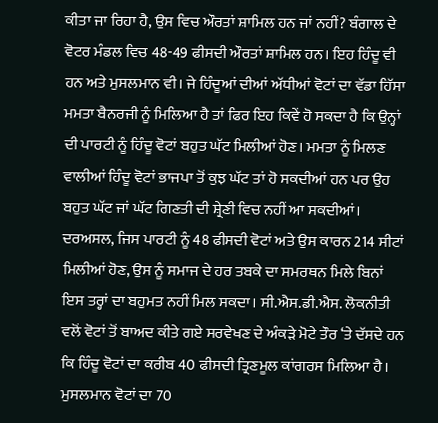ਕੀਤਾ ਜਾ ਰਿਹਾ ਹੈ, ਉਸ ਵਿਚ ਔਰਤਾਂ ਸ਼ਾਮਿਲ ਹਨ ਜਾਂ ਨਹੀਂ? ਬੰਗਾਲ ਦੇ ਵੋਟਰ ਮੰਡਲ ਵਿਚ 48-49 ਫੀਸਦੀ ਔਰਤਾਂ ਸ਼ਾਮਿਲ ਹਨ। ਇਹ ਹਿੰਦੂ ਵੀ ਹਨ ਅਤੇ ਮੁਸਲਮਾਨ ਵੀ। ਜੇ ਹਿੰਦੂਆਂ ਦੀਆਂ ਅੱਧੀਆਂ ਵੋਟਾਂ ਦਾ ਵੱਡਾ ਹਿੱਸਾ ਮਮਤਾ ਬੈਨਰਜੀ ਨੂੰ ਮਿਲਿਆ ਹੈ ਤਾਂ ਫਿਰ ਇਹ ਕਿਵੇਂ ਹੋ ਸਕਦਾ ਹੈ ਕਿ ਉਨ੍ਹਾਂ ਦੀ ਪਾਰਟੀ ਨੂੰ ਹਿੰਦੂ ਵੋਟਾਂ ਬਹੁਤ ਘੱਟ ਮਿਲੀਆਂ ਹੋਣ। ਮਮਤਾ ਨੂੰ ਮਿਲਣ ਵਾਲੀਆਂ ਹਿੰਦੂ ਵੋਟਾਂ ਭਾਜਪਾ ਤੋਂ ਕੁਝ ਘੱਟ ਤਾਂ ਹੋ ਸਕਦੀਆਂ ਹਨ ਪਰ ਉਹ ਬਹੁਤ ਘੱਟ ਜਾਂ ਘੱਟ ਗਿਣਤੀ ਦੀ ਸ਼੍ਰੇਣੀ ਵਿਚ ਨਹੀਂ ਆ ਸਕਦੀਆਂ।
ਦਰਅਸਲ, ਜਿਸ ਪਾਰਟੀ ਨੂੰ 48 ਫੀਸਦੀ ਵੋਟਾਂ ਅਤੇ ਉਸ ਕਾਰਨ 214 ਸੀਟਾਂ ਮਿਲੀਆਂ ਹੋਣ, ਉਸ ਨੂੰ ਸਮਾਜ ਦੇ ਹਰ ਤਬਕੇ ਦਾ ਸਮਰਥਨ ਮਿਲੇ ਬਿਨਾਂ ਇਸ ਤਰ੍ਹਾਂ ਦਾ ਬਹੁਮਤ ਨਹੀਂ ਮਿਲ ਸਕਦਾ। ਸੀ.ਐਸ.ਡੀ.ਐਸ. ਲੋਕਨੀਤੀ ਵਲੋਂ ਵੋਟਾਂ ਤੋਂ ਬਾਅਦ ਕੀਤੇ ਗਏ ਸਰਵੇਖਣ ਦੇ ਅੰਕੜੇ ਮੋਟੇ ਤੌਰ ‘ਤੇ ਦੱਸਦੇ ਹਨ ਕਿ ਹਿੰਦੂ ਵੋਟਾਂ ਦਾ ਕਰੀਬ 40 ਫੀਸਦੀ ਤ੍ਰਿਣਮੂਲ ਕਾਂਗਰਸ ਮਿਲਿਆ ਹੈ। ਮੁਸਲਮਾਨ ਵੋਟਾਂ ਦਾ 70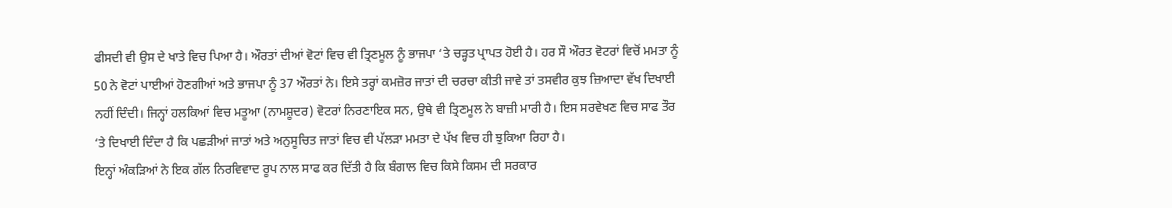ਫੀਸਦੀ ਵੀ ਉਸ ਦੇ ਖਾਤੇ ਵਿਚ ਪਿਆ ਹੈ। ਔਰਤਾਂ ਦੀਆਂ ਵੋਟਾਂ ਵਿਚ ਵੀ ਤ੍ਰਿਣਮੂਲ ਨੂੰ ਭਾਜਪਾ ‘ਤੇ ਚੜ੍ਹਤ ਪ੍ਰਾਪਤ ਹੋਈ ਹੈ। ਹਰ ਸੌ ਔਰਤ ਵੋਟਰਾਂ ਵਿਚੋਂ ਮਮਤਾ ਨੂੰ 50 ਨੇ ਵੋਟਾਂ ਪਾਈਆਂ ਹੋਣਗੀਆਂ ਅਤੇ ਭਾਜਪਾ ਨੂੰ 37 ਔਰਤਾਂ ਨੇ। ਇਸੇ ਤਰ੍ਹਾਂ ਕਮਜ਼ੋਰ ਜਾਤਾਂ ਦੀ ਚਰਚਾ ਕੀਤੀ ਜਾਵੇ ਤਾਂ ਤਸਵੀਰ ਕੁਝ ਜ਼ਿਆਦਾ ਵੱਖ ਦਿਖਾਈ ਨਹੀਂ ਦਿੰਦੀ। ਜਿਨ੍ਹਾਂ ਹਲਕਿਆਂ ਵਿਚ ਮਤੂਆ (ਨਾਮਸ਼ੂਦਰ) ਵੋਟਰਾਂ ਨਿਰਣਾਇਕ ਸਨ, ਉਥੇ ਵੀ ਤ੍ਰਿਣਮੂਲ ਨੇ ਬਾਜ਼ੀ ਮਾਰੀ ਹੈ। ਇਸ ਸਰਵੇਖਣ ਵਿਚ ਸਾਫ ਤੌਰ ‘ਤੇ ਦਿਖਾਈ ਦਿੰਦਾ ਹੈ ਕਿ ਪਛੜੀਆਂ ਜਾਤਾਂ ਅਤੇ ਅਨੁਸੂਚਿਤ ਜਾਤਾਂ ਵਿਚ ਵੀ ਪੱਲੜਾ ਮਮਤਾ ਦੇ ਪੱਖ ਵਿਚ ਹੀ ਝੁਕਿਆ ਰਿਹਾ ਹੈ।
ਇਨ੍ਹਾਂ ਅੰਕੜਿਆਂ ਨੇ ਇਕ ਗੱਲ ਨਿਰਵਿਵਾਦ ਰੂਪ ਨਾਲ ਸਾਫ ਕਰ ਦਿੱਤੀ ਹੈ ਕਿ ਬੰਗਾਲ ਵਿਚ ਕਿਸੇ ਕਿਸਮ ਦੀ ਸਰਕਾਰ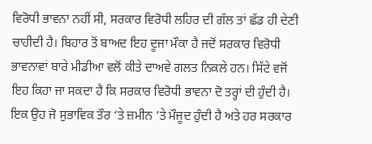ਵਿਰੋਧੀ ਭਾਵਨਾ ਨਹੀਂ ਸੀ, ਸਰਕਾਰ ਵਿਰੋਧੀ ਲਹਿਰ ਦੀ ਗੱਲ ਤਾਂ ਛੱਡ ਹੀ ਦੇਣੀ ਚਾਹੀਦੀ ਹੈ। ਬਿਹਾਰ ਤੋਂ ਬਾਅਦ ਇਹ ਦੂਜਾ ਮੌਕਾ ਹੈ ਜਦੋਂ ਸਰਕਾਰ ਵਿਰੋਧੀ ਭਾਵਨਾਵਾਂ ਬਾਰੇ ਮੀਡੀਆ ਵਲੋਂ ਕੀਤੇ ਦਾਅਵੇ ਗਲਤ ਨਿਕਲੇ ਹਨ। ਸਿੱਟੇ ਵਜੋਂ ਇਹ ਕਿਹਾ ਜਾ ਸਕਦਾ ਹੈ ਕਿ ਸਰਕਾਰ ਵਿਰੋਧੀ ਭਾਵਨਾ ਦੋ ਤਰ੍ਹਾਂ ਦੀ ਹੁੰਦੀ ਹੈ। ਇਕ ਉਹ ਜੋ ਸੁਭਾਵਿਕ ਤੌਰ ‘ਤੇ ਜ਼ਮੀਨ ‘ਤੇ ਮੌਜੂਦ ਹੁੰਦੀ ਹੈ ਅਤੇ ਹਰ ਸਰਕਾਰ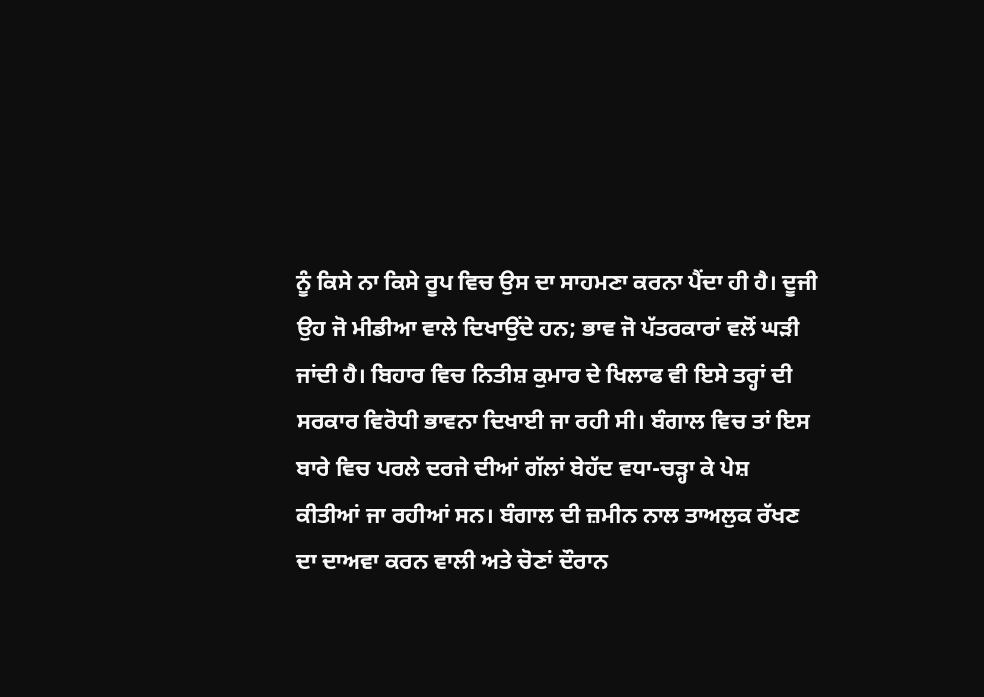ਨੂੰ ਕਿਸੇ ਨਾ ਕਿਸੇ ਰੂਪ ਵਿਚ ਉਸ ਦਾ ਸਾਹਮਣਾ ਕਰਨਾ ਪੈਂਦਾ ਹੀ ਹੈ। ਦੂਜੀ ਉਹ ਜੋ ਮੀਡੀਆ ਵਾਲੇ ਦਿਖਾਉਂਦੇ ਹਨ; ਭਾਵ ਜੋ ਪੱਤਰਕਾਰਾਂ ਵਲੋਂ ਘੜੀ ਜਾਂਦੀ ਹੈ। ਬਿਹਾਰ ਵਿਚ ਨਿਤੀਸ਼ ਕੁਮਾਰ ਦੇ ਖਿਲਾਫ ਵੀ ਇਸੇ ਤਰ੍ਹਾਂ ਦੀ ਸਰਕਾਰ ਵਿਰੋਧੀ ਭਾਵਨਾ ਦਿਖਾਈ ਜਾ ਰਹੀ ਸੀ। ਬੰਗਾਲ ਵਿਚ ਤਾਂ ਇਸ ਬਾਰੇ ਵਿਚ ਪਰਲੇ ਦਰਜੇ ਦੀਆਂ ਗੱਲਾਂ ਬੇਹੱਦ ਵਧਾ-ਚੜ੍ਹਾ ਕੇ ਪੇਸ਼ ਕੀਤੀਆਂ ਜਾ ਰਹੀਆਂ ਸਨ। ਬੰਗਾਲ ਦੀ ਜ਼ਮੀਨ ਨਾਲ ਤਾਅਲੁਕ ਰੱਖਣ ਦਾ ਦਾਅਵਾ ਕਰਨ ਵਾਲੀ ਅਤੇ ਚੋਣਾਂ ਦੌਰਾਨ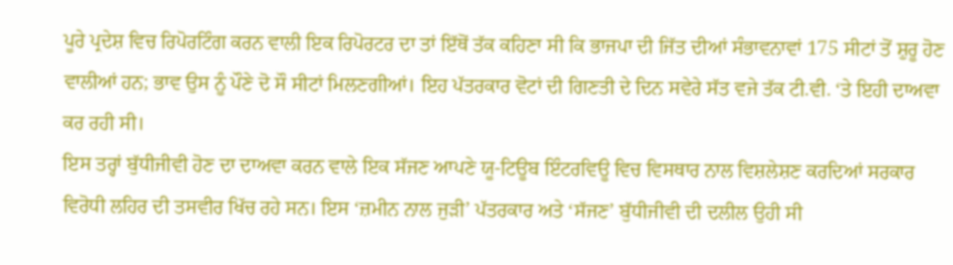ਪੂਰੇ ਪ੍ਰਦੇਸ਼ ਵਿਚ ਰਿਪੋਰਟਿੰਗ ਕਰਨ ਵਾਲੀ ਇਕ ਰਿਪੋਰਟਰ ਦਾ ਤਾਂ ਇੱਥੋਂ ਤੱਕ ਕਹਿਣਾ ਸੀ ਕਿ ਭਾਜਪਾ ਦੀ ਜਿੱਤ ਦੀਆਂ ਸੰਭਾਵਨਾਵਾਂ 175 ਸੀਟਾਂ ਤੋਂ ਸ਼ੁਰੂ ਹੋਣ ਵਾਲੀਆਂ ਹਨ; ਭਾਵ ਉਸ ਨੂੰ ਪੌਣੇ ਦੋ ਸੌ ਸੀਟਾਂ ਮਿਲਣਗੀਆਂ। ਇਹ ਪੱਤਰਕਾਰ ਵੋਟਾਂ ਦੀ ਗਿਣਤੀ ਦੇ ਦਿਨ ਸਵੇਰੇ ਸੱਤ ਵਜੇ ਤੱਕ ਟੀ.ਵੀ. ‘ਤੇ ਇਹੀ ਦਾਅਵਾ ਕਰ ਰਹੀ ਸੀ।
ਇਸ ਤਰ੍ਹਾਂ ਬੁੱਧੀਜੀਵੀ ਹੋਣ ਦਾ ਦਾਅਵਾ ਕਰਨ ਵਾਲੇ ਇਕ ਸੱਜਣ ਆਪਣੇ ਯੂ-ਟਿਊਬ ਇੰਟਰਵਿਊ ਵਿਚ ਵਿਸਥਾਰ ਨਾਲ ਵਿਸ਼ਲੇਸ਼ਣ ਕਰਦਿਆਂ ਸਰਕਾਰ ਵਿਰੋਧੀ ਲਹਿਰ ਦੀ ਤਸਵੀਰ ਖਿੱਚ ਰਹੇ ਸਨ। ਇਸ ‘ਜ਼ਮੀਨ ਨਾਲ ਜੁੜੀ’ ਪੱਤਰਕਾਰ ਅਤੇ ‘ਸੱਜਣ’ ਬੁੱਧੀਜੀਵੀ ਦੀ ਦਲੀਲ ਉਹੀ ਸੀ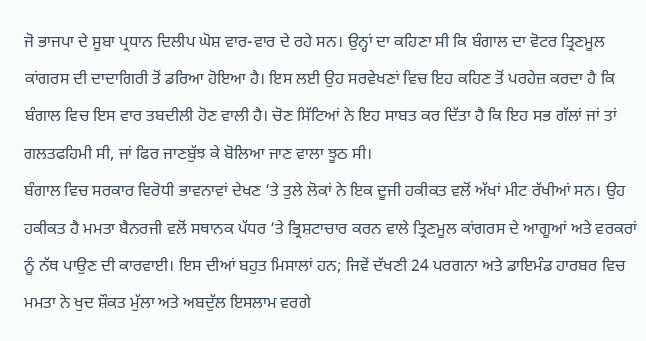ਜੋ ਭਾਜਪਾ ਦੇ ਸੂਬਾ ਪ੍ਰਧਾਨ ਦਿਲੀਪ ਘੋਸ਼ ਵਾਰ-ਵਾਰ ਦੇ ਰਹੇ ਸਨ। ਉਨ੍ਹਾਂ ਦਾ ਕਹਿਣਾ ਸੀ ਕਿ ਬੰਗਾਲ ਦਾ ਵੋਟਰ ਤ੍ਰਿਣਮੂਲ ਕਾਂਗਰਸ ਦੀ ਦਾਦਾਗਿਰੀ ਤੋਂ ਡਰਿਆ ਹੋਇਆ ਹੈ। ਇਸ ਲਈ ਉਹ ਸਰਵੇਖਣਾਂ ਵਿਚ ਇਹ ਕਹਿਣ ਤੋਂ ਪਰਹੇਜ਼ ਕਰਦਾ ਹੈ ਕਿ ਬੰਗਾਲ ਵਿਚ ਇਸ ਵਾਰ ਤਬਦੀਲੀ ਹੋਣ ਵਾਲੀ ਹੈ। ਚੋਣ ਸਿੱਟਿਆਂ ਨੇ ਇਹ ਸਾਬਤ ਕਰ ਦਿੱਤਾ ਹੈ ਕਿ ਇਹ ਸਭ ਗੱਲਾਂ ਜਾਂ ਤਾਂ ਗਲਤਫਹਿਮੀ ਸੀ, ਜਾਂ ਫਿਰ ਜਾਣਬੁੱਝ ਕੇ ਬੋਲਿਆ ਜਾਣ ਵਾਲਾ ਝੂਠ ਸੀ।
ਬੰਗਾਲ ਵਿਚ ਸਰਕਾਰ ਵਿਰੋਧੀ ਭਾਵਨਾਵਾਂ ਦੇਖਣ ‘ਤੇ ਤੁਲੇ ਲੋਕਾਂ ਨੇ ਇਕ ਦੂਜੀ ਹਕੀਕਤ ਵਲੋਂ ਅੱਖਾਂ ਮੀਟ ਰੱਖੀਆਂ ਸਨ। ਉਹ ਹਕੀਕਤ ਹੈ ਮਮਤਾ ਬੈਨਰਜੀ ਵਲੋਂ ਸਥਾਨਕ ਪੱਧਰ ‘ਤੇ ਭ੍ਰਿਸ਼ਟਾਚਾਰ ਕਰਨ ਵਾਲੇ ਤ੍ਰਿਣਮੂਲ ਕਾਂਗਰਸ ਦੇ ਆਗੂਆਂ ਅਤੇ ਵਰਕਰਾਂ ਨੂੰ ਨੱਥ ਪਾਉਣ ਦੀ ਕਾਰਵਾਈ। ਇਸ ਦੀਆਂ ਬਹੁਤ ਮਿਸਾਲਾਂ ਹਨ; ਜਿਵੇਂ ਦੱਖਣੀ 24 ਪਰਗਨਾ ਅਤੇ ਡਾਇਮੰਡ ਹਾਰਬਰ ਵਿਚ ਮਮਤਾ ਨੇ ਖੁਦ ਸ਼ੌਕਤ ਮੁੱਲਾ ਅਤੇ ਅਬਦੁੱਲ ਇਸਲਾਮ ਵਰਗੇ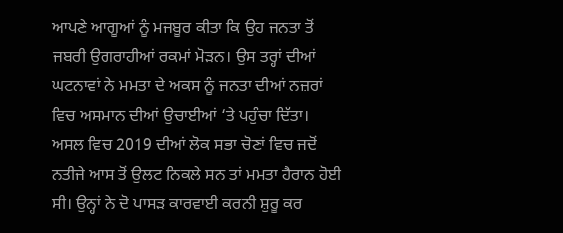ਆਪਣੇ ਆਗੂਆਂ ਨੂੰ ਮਜਬੂਰ ਕੀਤਾ ਕਿ ਉਹ ਜਨਤਾ ਤੋਂ ਜਬਰੀ ਉਗਰਾਹੀਆਂ ਰਕਮਾਂ ਮੋੜਨ। ਉਸ ਤਰ੍ਹਾਂ ਦੀਆਂ ਘਟਨਾਵਾਂ ਨੇ ਮਮਤਾ ਦੇ ਅਕਸ ਨੂੰ ਜਨਤਾ ਦੀਆਂ ਨਜ਼ਰਾਂ ਵਿਚ ਅਸਮਾਨ ਦੀਆਂ ਉਚਾਈਆਂ ‘ਤੇ ਪਹੁੰਚਾ ਦਿੱਤਾ। ਅਸਲ ਵਿਚ 2019 ਦੀਆਂ ਲੋਕ ਸਭਾ ਚੋਣਾਂ ਵਿਚ ਜਦੋਂ ਨਤੀਜੇ ਆਸ ਤੋਂ ਉਲਟ ਨਿਕਲੇ ਸਨ ਤਾਂ ਮਮਤਾ ਹੈਰਾਨ ਹੋਈ ਸੀ। ਉਨ੍ਹਾਂ ਨੇ ਦੋ ਪਾਸੜ ਕਾਰਵਾਈ ਕਰਨੀ ਸ਼ੁਰੂ ਕਰ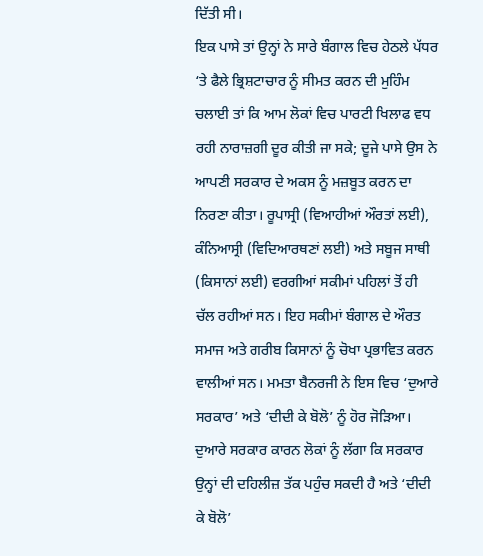ਦਿੱਤੀ ਸੀ।
ਇਕ ਪਾਸੇ ਤਾਂ ਉਨ੍ਹਾਂ ਨੇ ਸਾਰੇ ਬੰਗਾਲ ਵਿਚ ਹੇਠਲੇ ਪੱਧਰ ‘ਤੇ ਫੈਲੇ ਭ੍ਰਿਸ਼ਟਾਚਾਰ ਨੂੰ ਸੀਮਤ ਕਰਨ ਦੀ ਮੁਹਿੰਮ ਚਲਾਈ ਤਾਂ ਕਿ ਆਮ ਲੋਕਾਂ ਵਿਚ ਪਾਰਟੀ ਖਿਲਾਫ ਵਧ ਰਹੀ ਨਾਰਾਜ਼ਗੀ ਦੂਰ ਕੀਤੀ ਜਾ ਸਕੇ; ਦੂਜੇ ਪਾਸੇ ਉਸ ਨੇ ਆਪਣੀ ਸਰਕਾਰ ਦੇ ਅਕਸ ਨੂੰ ਮਜ਼ਬੂਤ ਕਰਨ ਦਾ ਨਿਰਣਾ ਕੀਤਾ। ਰੂਪਾਸ੍ਰੀ (ਵਿਆਹੀਆਂ ਔਰਤਾਂ ਲਈ), ਕੰਨਿਆਸ੍ਰੀ (ਵਿਦਿਆਰਥਣਾਂ ਲਈ) ਅਤੇ ਸਬੂਜ ਸਾਥੀ (ਕਿਸਾਨਾਂ ਲਈ) ਵਰਗੀਆਂ ਸਕੀਮਾਂ ਪਹਿਲਾਂ ਤੋਂ ਹੀ ਚੱਲ ਰਹੀਆਂ ਸਨ। ਇਹ ਸਕੀਮਾਂ ਬੰਗਾਲ ਦੇ ਔਰਤ ਸਮਾਜ ਅਤੇ ਗਰੀਬ ਕਿਸਾਨਾਂ ਨੂੰ ਚੋਖਾ ਪ੍ਰਭਾਵਿਤ ਕਰਨ ਵਾਲੀਆਂ ਸਨ। ਮਮਤਾ ਬੈਨਰਜੀ ਨੇ ਇਸ ਵਿਚ ‘ਦੁਆਰੇ ਸਰਕਾਰ’ ਅਤੇ ‘ਦੀਦੀ ਕੇ ਬੋਲੋ’ ਨੂੰ ਹੋਰ ਜੋੜਿਆ। ਦੁਆਰੇ ਸਰਕਾਰ ਕਾਰਨ ਲੋਕਾਂ ਨੂੰ ਲੱਗਾ ਕਿ ਸਰਕਾਰ ਉਨ੍ਹਾਂ ਦੀ ਦਹਿਲੀਜ਼ ਤੱਕ ਪਹੁੰਚ ਸਕਦੀ ਹੈ ਅਤੇ ‘ਦੀਦੀ ਕੇ ਬੋਲੋ’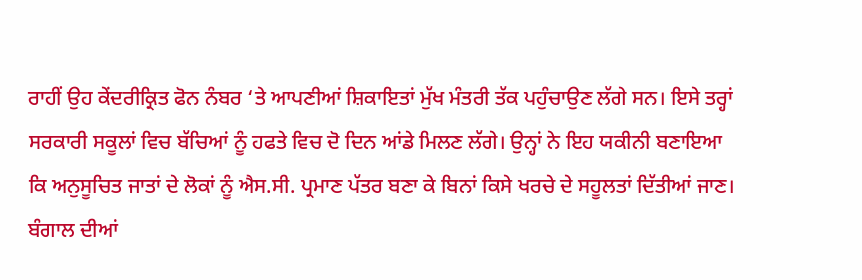ਰਾਹੀਂ ਉਹ ਕੇਂਦਰੀਕ੍ਰਿਤ ਫੋਨ ਨੰਬਰ ‘ਤੇ ਆਪਣੀਆਂ ਸ਼ਿਕਾਇਤਾਂ ਮੁੱਖ ਮੰਤਰੀ ਤੱਕ ਪਹੁੰਚਾਉਣ ਲੱਗੇ ਸਨ। ਇਸੇ ਤਰ੍ਹਾਂ ਸਰਕਾਰੀ ਸਕੂਲਾਂ ਵਿਚ ਬੱਚਿਆਂ ਨੂੰ ਹਫਤੇ ਵਿਚ ਦੋ ਦਿਨ ਆਂਡੇ ਮਿਲਣ ਲੱਗੇ। ਉਨ੍ਹਾਂ ਨੇ ਇਹ ਯਕੀਨੀ ਬਣਾਇਆ ਕਿ ਅਨੁਸੂਚਿਤ ਜਾਤਾਂ ਦੇ ਲੋਕਾਂ ਨੂੰ ਐਸ.ਸੀ. ਪ੍ਰਮਾਣ ਪੱਤਰ ਬਣਾ ਕੇ ਬਿਨਾਂ ਕਿਸੇ ਖਰਚੇ ਦੇ ਸਹੂਲਤਾਂ ਦਿੱਤੀਆਂ ਜਾਣ।
ਬੰਗਾਲ ਦੀਆਂ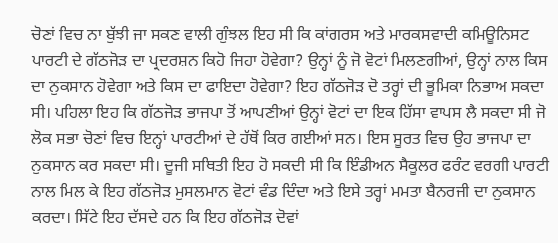ਚੋਣਾਂ ਵਿਚ ਨਾ ਬੁੱਝੀ ਜਾ ਸਕਣ ਵਾਲੀ ਗੁੰਝਲ ਇਹ ਸੀ ਕਿ ਕਾਂਗਰਸ ਅਤੇ ਮਾਰਕਸਵਾਦੀ ਕਮਿਊਨਿਸਟ ਪਾਰਟੀ ਦੇ ਗੱਠਜੋੜ ਦਾ ਪ੍ਰਦਰਸ਼ਨ ਕਿਹੋ ਜਿਹਾ ਹੋਵੇਗਾ? ਉਨ੍ਹਾਂ ਨੂੰ ਜੋ ਵੋਟਾਂ ਮਿਲਣਗੀਆਂ, ਉਨ੍ਹਾਂ ਨਾਲ ਕਿਸ ਦਾ ਨੁਕਸਾਨ ਹੋਵੇਗਾ ਅਤੇ ਕਿਸ ਦਾ ਫਾਇਦਾ ਹੋਵੇਗਾ? ਇਹ ਗੱਠਜੋੜ ਦੋ ਤਰ੍ਹਾਂ ਦੀ ਭੂਮਿਕਾ ਨਿਭਾਅ ਸਕਦਾ ਸੀ। ਪਹਿਲਾ ਇਹ ਕਿ ਗੱਠਜੋੜ ਭਾਜਪਾ ਤੋਂ ਆਪਣੀਆਂ ਉਨ੍ਹਾਂ ਵੋਟਾਂ ਦਾ ਇਕ ਹਿੱਸਾ ਵਾਪਸ ਲੈ ਸਕਦਾ ਸੀ ਜੋ ਲੋਕ ਸਭਾ ਚੋਣਾਂ ਵਿਚ ਇਨ੍ਹਾਂ ਪਾਰਟੀਆਂ ਦੇ ਹੱਥੋਂ ਕਿਰ ਗਈਆਂ ਸਨ। ਇਸ ਸੂਰਤ ਵਿਚ ਉਹ ਭਾਜਪਾ ਦਾ ਨੁਕਸਾਨ ਕਰ ਸਕਦਾ ਸੀ। ਦੂਜੀ ਸਥਿਤੀ ਇਹ ਹੋ ਸਕਦੀ ਸੀ ਕਿ ਇੰਡੀਅਨ ਸੈਕੂਲਰ ਫਰੰਟ ਵਰਗੀ ਪਾਰਟੀ ਨਾਲ ਮਿਲ ਕੇ ਇਹ ਗੱਠਜੋੜ ਮੁਸਲਮਾਨ ਵੋਟਾਂ ਵੰਡ ਦਿੰਦਾ ਅਤੇ ਇਸੇ ਤਰ੍ਹਾਂ ਮਮਤਾ ਬੈਨਰਜੀ ਦਾ ਨੁਕਸਾਨ ਕਰਦਾ। ਸਿੱਟੇ ਇਹ ਦੱਸਦੇ ਹਨ ਕਿ ਇਹ ਗੱਠਜੋੜ ਦੋਵਾਂ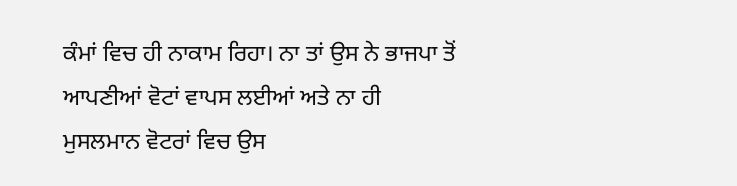ਕੰਮਾਂ ਵਿਚ ਹੀ ਨਾਕਾਮ ਰਿਹਾ। ਨਾ ਤਾਂ ਉਸ ਨੇ ਭਾਜਪਾ ਤੋਂ ਆਪਣੀਆਂ ਵੋਟਾਂ ਵਾਪਸ ਲਈਆਂ ਅਤੇ ਨਾ ਹੀ ਮੁਸਲਮਾਨ ਵੋਟਰਾਂ ਵਿਚ ਉਸ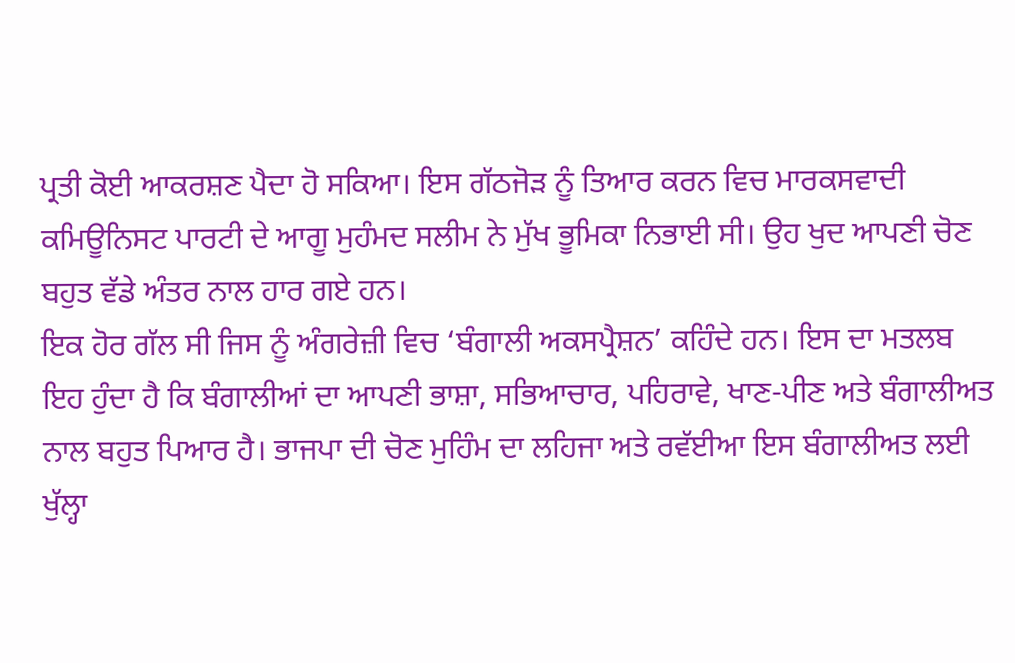ਪ੍ਰਤੀ ਕੋਈ ਆਕਰਸ਼ਣ ਪੈਦਾ ਹੋ ਸਕਿਆ। ਇਸ ਗੱਠਜੋੜ ਨੂੰ ਤਿਆਰ ਕਰਨ ਵਿਚ ਮਾਰਕਸਵਾਦੀ ਕਮਿਊਨਿਸਟ ਪਾਰਟੀ ਦੇ ਆਗੂ ਮੁਹੰਮਦ ਸਲੀਮ ਨੇ ਮੁੱਖ ਭੂਮਿਕਾ ਨਿਭਾਈ ਸੀ। ਉਹ ਖੁਦ ਆਪਣੀ ਚੋਣ ਬਹੁਤ ਵੱਡੇ ਅੰਤਰ ਨਾਲ ਹਾਰ ਗਏ ਹਨ।
ਇਕ ਹੋਰ ਗੱਲ ਸੀ ਜਿਸ ਨੂੰ ਅੰਗਰੇਜ਼ੀ ਵਿਚ ‘ਬੰਗਾਲੀ ਅਕਸਪ੍ਰੈਸ਼ਨ’ ਕਹਿੰਦੇ ਹਨ। ਇਸ ਦਾ ਮਤਲਬ ਇਹ ਹੁੰਦਾ ਹੈ ਕਿ ਬੰਗਾਲੀਆਂ ਦਾ ਆਪਣੀ ਭਾਸ਼ਾ, ਸਭਿਆਚਾਰ, ਪਹਿਰਾਵੇ, ਖਾਣ-ਪੀਣ ਅਤੇ ਬੰਗਾਲੀਅਤ ਨਾਲ ਬਹੁਤ ਪਿਆਰ ਹੈ। ਭਾਜਪਾ ਦੀ ਚੋਣ ਮੁਹਿੰਮ ਦਾ ਲਹਿਜਾ ਅਤੇ ਰਵੱਈਆ ਇਸ ਬੰਗਾਲੀਅਤ ਲਈ ਖੁੱਲ੍ਹਾ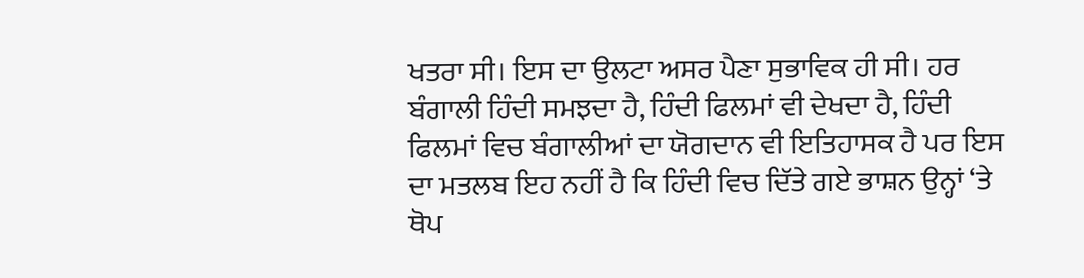ਖਤਰਾ ਸੀ। ਇਸ ਦਾ ਉਲਟਾ ਅਸਰ ਪੈਣਾ ਸੁਭਾਵਿਕ ਹੀ ਸੀ। ਹਰ ਬੰਗਾਲੀ ਹਿੰਦੀ ਸਮਝਦਾ ਹੈ, ਹਿੰਦੀ ਫਿਲਮਾਂ ਵੀ ਦੇਖਦਾ ਹੈ, ਹਿੰਦੀ ਫਿਲਮਾਂ ਵਿਚ ਬੰਗਾਲੀਆਂ ਦਾ ਯੋਗਦਾਨ ਵੀ ਇਤਿਹਾਸਕ ਹੈ ਪਰ ਇਸ ਦਾ ਮਤਲਬ ਇਹ ਨਹੀਂ ਹੈ ਕਿ ਹਿੰਦੀ ਵਿਚ ਦਿੱਤੇ ਗਏ ਭਾਸ਼ਨ ਉਨ੍ਹਾਂ ‘ਤੇ ਥੋਪ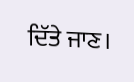ਦਿੱਤੇ ਜਾਣ।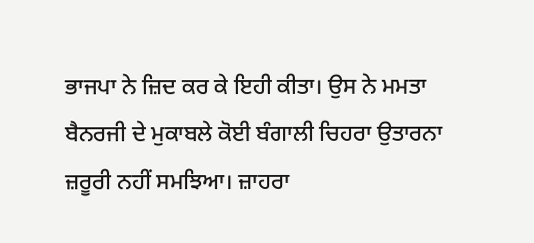ਭਾਜਪਾ ਨੇ ਜ਼ਿਦ ਕਰ ਕੇ ਇਹੀ ਕੀਤਾ। ਉਸ ਨੇ ਮਮਤਾ ਬੈਨਰਜੀ ਦੇ ਮੁਕਾਬਲੇ ਕੋਈ ਬੰਗਾਲੀ ਚਿਹਰਾ ਉਤਾਰਨਾ ਜ਼ਰੂਰੀ ਨਹੀਂ ਸਮਝਿਆ। ਜ਼ਾਹਰਾ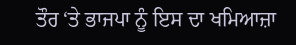ਤੌਰ ‘ਤੇ ਭਾਜਪਾ ਨੂੰ ਇਸ ਦਾ ਖਮਿਆਜ਼ਾ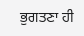ਭੁਗਤਣਾ ਹੀ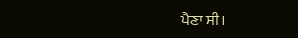ਪੈਣਾ ਸੀ।